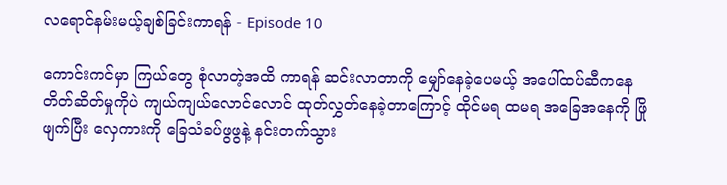လရောင်နမ်းမယ့်ချစ်ခြင်းကာရန် - Episode 10

ကောင်းကင်မှာ ကြယ်တွေ စုံလာတဲ့အထိ ကာရန် ဆင်းလာတာကို မျှော်နေခဲ့ပေမယ့် အပေါ်ထပ်ဆီကနေ တိတ်ဆိတ်မှုကိုပဲ ကျယ်ကျယ်လောင်လောင် ထုတ်လွှတ်နေခဲ့တာကြောင့် ထိုင်မရ ထမရ အခြေအနေကို ဖြိုဖျက်ပြီး လှေကားကို ခြေသံခပ်ဖွဖွနဲ့ နင်းတက်သွား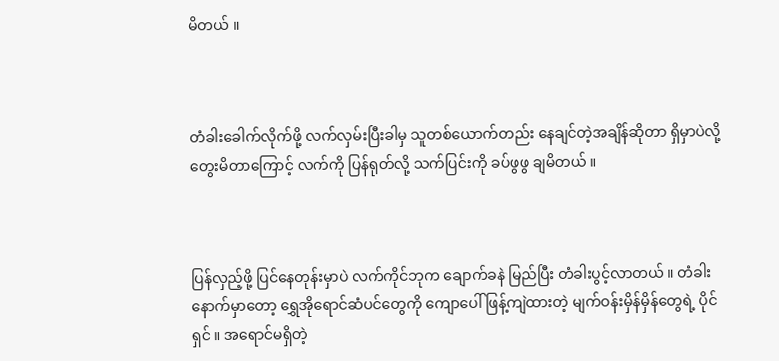မိတယ် ။



တံခါးခေါက်လိုက်ဖို့ လက်လှမ်းပြီးခါမှ သူတစ်ယောက်တည်း နေချင်တဲ့အချိန်ဆိုတာ ရှိမှာပဲလို့ တွေးမိတာကြောင့် လက်ကို ပြန်ရုတ်လို့ သက်ပြင်းကို ခပ်ဖွဖွ ချမိတယ် ။



ပြန်လှည့်ဖို့ ‌ပြင်နေတုန်းမှာပဲ လက်ကိုင်ဘုက ချောက်ခနဲ မြည်ပြီး တံခါးပွင့်လာတယ် ။ တံခါးနောက်မှာတော့ ရွှေအိုရောင်ဆံပင်တွေကို ကျောပေါ်ဖြန့်ကျဲထားတဲ့ မျက်ဝန်းမှိန်မှိန်တွေရဲ့ ပိုင်ရှင် ။ အရောင်မရှိတဲ့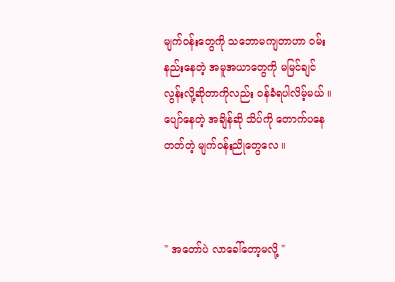မျက်ဝန်းတွေကို သဘောမကျတာဟာ ဝမ်းနည်းနေတဲ့ အမူအယာတွေကို မမြင်ချင်လွန်းလို့ဆိုတာကိုလည်း ဝန်ခံရပါလိမ့်မယ် ။ ပျော်နေတဲ့ အချိန်ဆို သိပ်ကို တောက်ပနေတတ်တဲ့ မျက်ဝန်းညိုတွေလေ ။



" အတော်ပဲ လာခေါ်တော့မလို့ "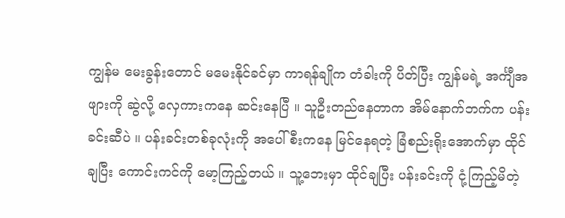ကျွန်မ မေးခွန်းတောင် မမေးနိုင်ခင်မှာ ကာရန်ချိုက တံခါးကို ပိတ်ပြီး ကျွန်မရဲ့ အင်္ကျီအဖျားကို ဆွဲလို့ လှေကားကနေ ဆင်းနေပြီ ။ သူဦးတည်နေတာက အိမ်နောက်ဘက်က ပန်းခင်းဆီပဲ ။ ပန်းခင်းတစ်ခုလုံးကို အပေါ်စီးကနေ မြင်နေရတဲ့ ခြံစည်းရိုးအောက်မှာ ထိုင်ချပြီး ကောင်းကင်ကို မော့ကြည့်တယ် ။ သူ့ဘေးမှာ ထိုင်ချပြီး ပန်းခင်းကို ငုံ့ကြည့်မိတဲ့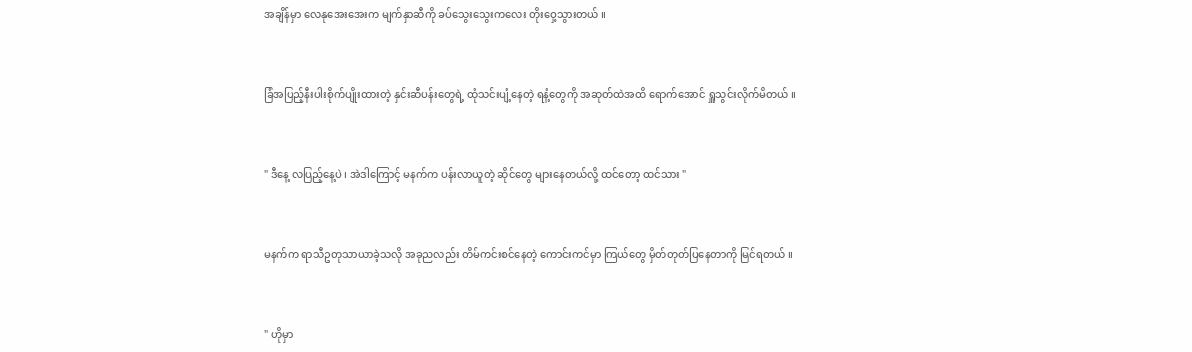အချိန်မှာ လေနုအေးအေးက မျက်နှာဆီကို ခပ်သွေးသွေးကလေး တိုးဝှေ့သွားတယ် ။



ခြံအပြည့်နီးပါးစိုက်ပျိုးထားတဲ့ နှင်းဆီပန်းတွေရဲ့ ထုံသင်းပျံ့နေတဲ့ ရနံ့တွေကို အဆုတ်ထဲအထိ ရောက်အောင် ရှူသွင်းလိုက်မိတယ် ။



" ဒီနေ့ လပြည့်နေ့ပဲ ၊ အဲဒါကြောင့် မနက်က ပန်းလာယူတဲ့ ဆိုင်တွေ များနေတယ်လို့ ထင်တော့ ထင်သား "



မနက်က ရာသီဥတုသာယာခဲ့သလို အခုညလည်း တိမ်ကင်းစင်နေတဲ့ ကောင်းကင်မှာ ကြယ်တွေ မှိတ်တုတ်ပြနေတာကို မြင်ရတယ် ။



" ဟိုမှာ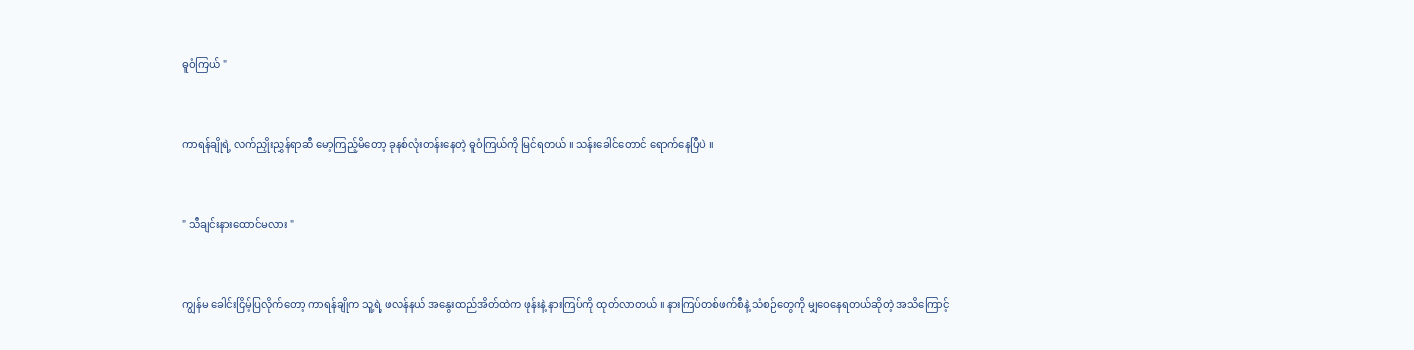ဓူဝံကြယ် "



ကာရန်ချိုရဲ့ လက်ညှိုးညွှန်ရာဆီ မော့ကြည့်မိတော့ ခုနစ်လုံးတန်းနေတဲ့ ဓူဝံကြယ်ကို မြင်ရတယ် ။ သန်းခေါင်တောင် ရောက်နေပြီပဲ ။



" သီချင်းနားထောင်မလား "



ကျွန်မ ခေါင်းငြိမ့်ပြလိုက်တော့ ကာရန်ချိုက သူ့ရဲ့ ဖလန်နယ် အနွေးထည်အိတ်ထဲက ဖုန်းနဲ့ နားကြပ်ကို ထုတ်လာတယ် ။ နားကြပ်တစ်ဖက်စီနဲ့ သံစဉ်တွေကို မျှဝေနေရတယ်ဆိုတဲ့ အသိကြောင့်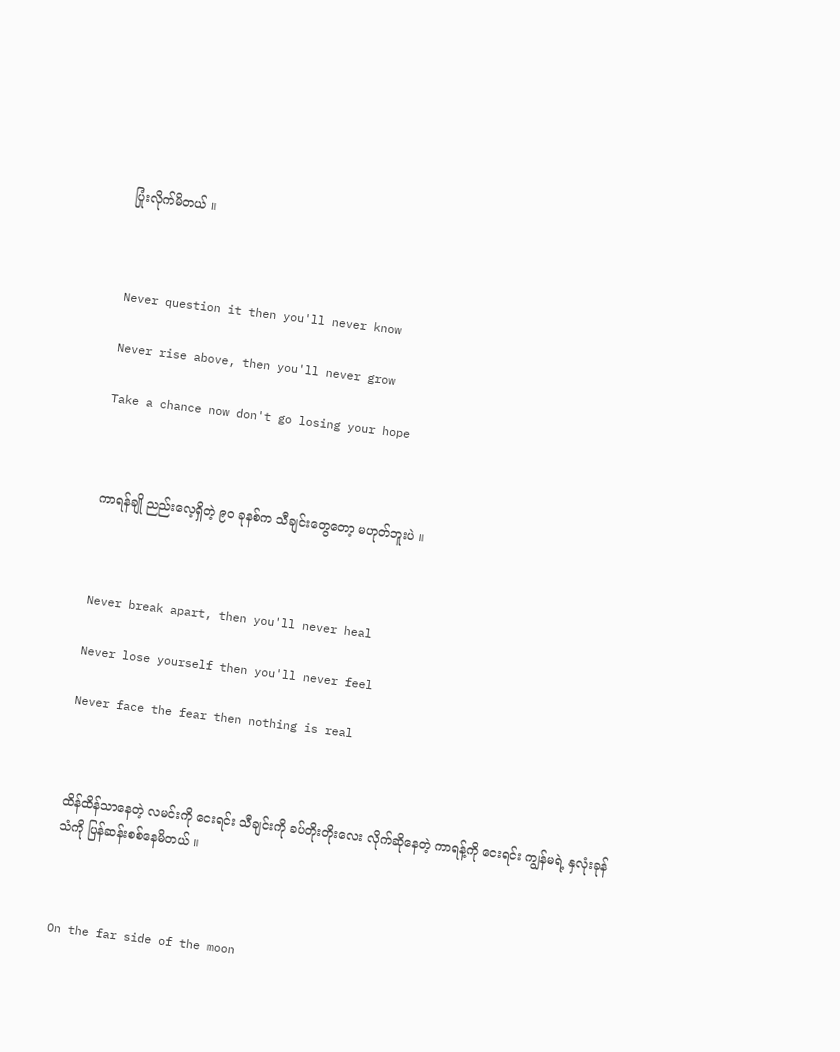ပြုံးလိုက်မိတယ် ။



Never question it then you'll never know

Never rise above, then you'll never grow

Take a chance now don't go losing your hope



ကာရန်ချို ညည်းလေ့ရှိတဲ့ ၉၀ ခုနစ်က သီချင်းတွေတော့ မဟုတ်ဘူးပဲ ။



Never break apart, then you'll never heal

Never lose yourself then you'll never feel

Never face the fear then nothing is real



ထိန်ထိန်သာနေတဲ့ လမင်းကို ငေးရင်း သီချင်းကို ခပ်တိုးတိုးလေး လိုက်ဆိုနေတဲ့ ကာရန့်ကို ငေးရင်း ကျွန်မရဲ့ နှလုံးခုန်သံကို ပြန်ဆန်းစစ်နေမိတယ် ။



On the far side of the moon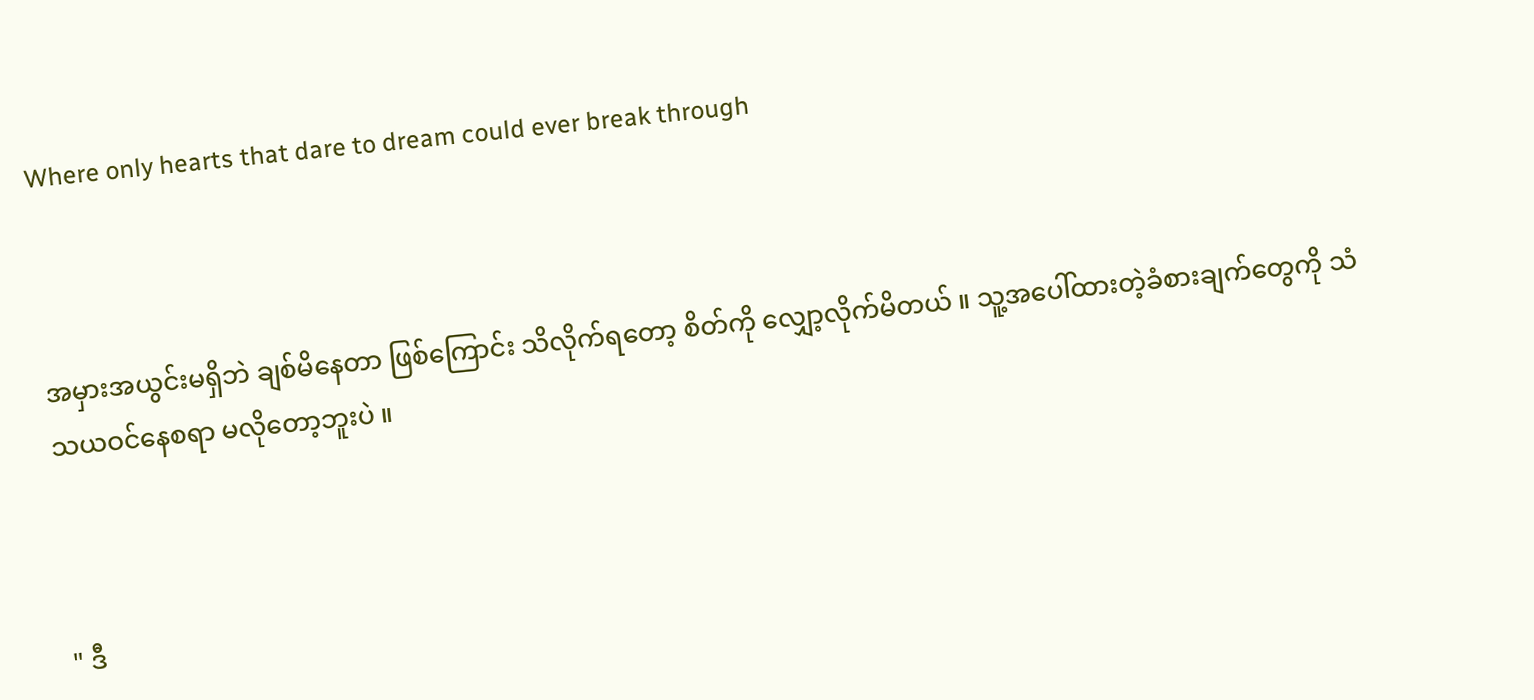Where only hearts that dare to dream could ever break through



အမှားအယွင်းမရှိဘဲ ချစ်မိနေတာ ဖြစ်ကြောင်း သိလိုက်ရတော့ စိတ်ကို လျှော့လိုက်မိတယ် ။ သူ့အပေါ်ထားတဲ့ခံစားချက်တွေကို သံသယဝင်နေစရာ မလိုတော့ဘူးပဲ ။



" ဒီ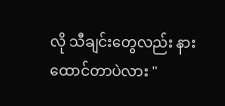လို သီချင်းတွေလည်း နားထောင်တာပဲလား "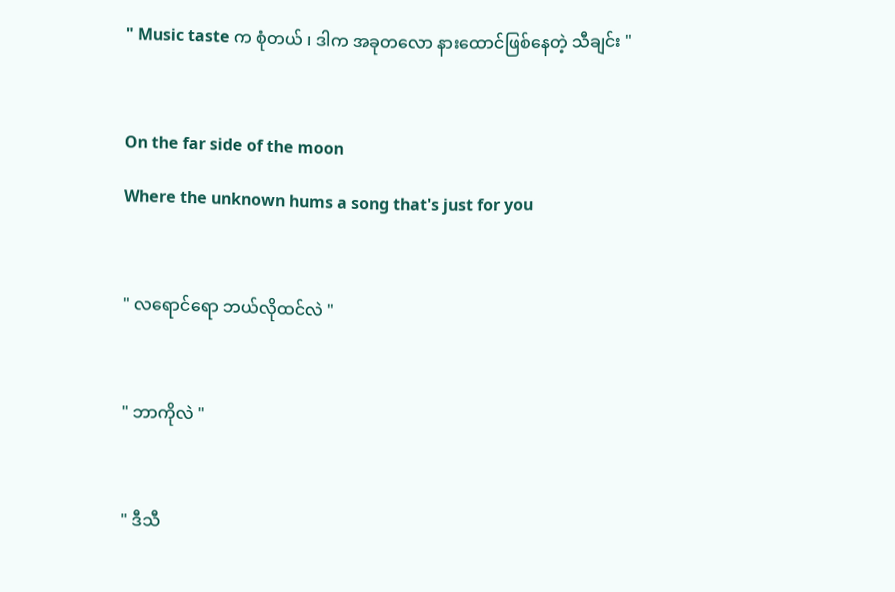" Music taste က စုံတယ် ၊ ဒါက အခုတလော နားထောင်ဖြစ်နေတဲ့ သီချင်း "



On the far side of the moon

Where the unknown hums a song that's just for you



" လရောင်ရော ဘယ်လိုထင်လဲ "



" ဘာကိုလဲ "



" ဒီသီ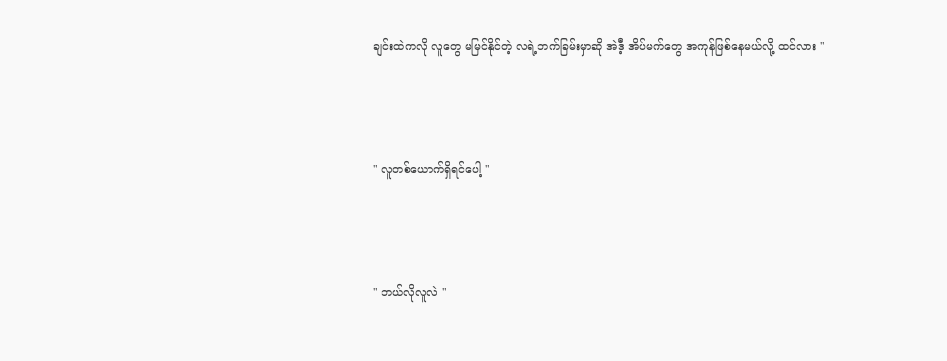ချင်းထဲကလို လူတွေ မမြင်နိုင်တဲ့ လရဲ့ဘက်ခြမ်းမှာဆို အဲဒီ့ အိပ်မက်တွေ အကုန်ဖြစ်နေမယ်လို့ ထင်လား "



" လူတစ်ယောက်ရှိရင်ပေါ့ "



" ဘယ်လိုလူလဲ "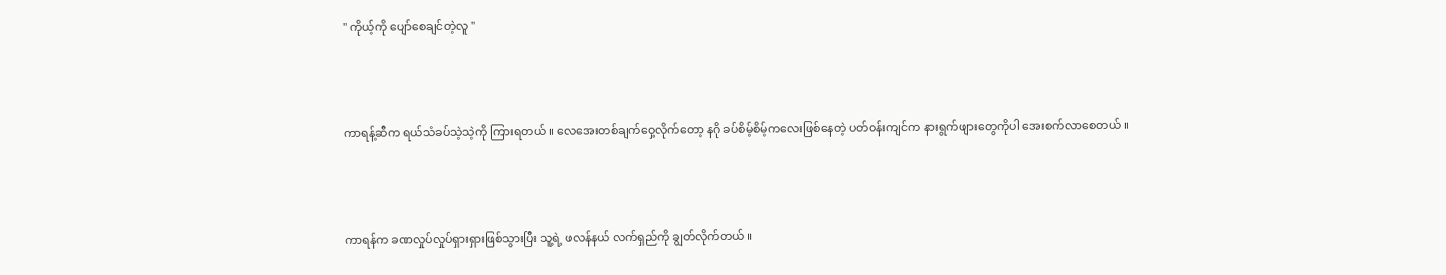" ကိုယ့်ကို ပျော်စေချင်တဲ့လူ "



ကာရန့်ဆီက ရယ်သံခပ်သဲ့သဲ့ကို ကြားရတယ် ။ လေအေးတစ်ချက်ဝှေ့လိုက်တော့ နဂို ခပ်စိမ့်စိမ့်ကလေးဖြစ်နေတဲ့ ပတ်ဝန်းကျင်က နားရွက်ဖျားတွေကိုပါ အေးစက်လာစေတယ် ။



ကာရန်က ခဏလှုပ်လှုပ်ရှားရှားဖြစ်သွားပြီး သူ့ရဲ့ ဖလန်နယ် လက်ရှည်ကို ချွတ်လိုက်တယ် ။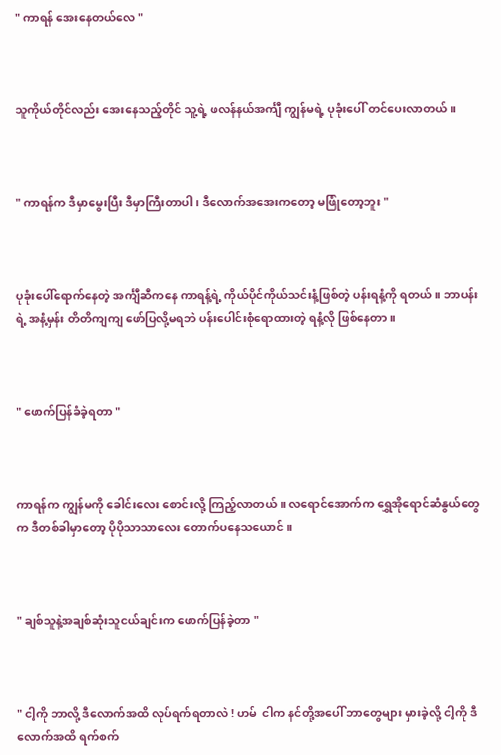" ကာရန် အေးနေတယ်လေ "



သူကိုယ်တိုင်လည်း အေးနေသည့်တိုင် သူ့ရဲ့ ဖလန်နယ်အင်္ကျီ ကျွန်မရဲ့ ပုခုံးပေါ် တင်ပေးလာတယ် ။



" ကာရန်က ဒီမှာမွေးပြီး ဒီမှာကြီးတာပါ ၊ ဒီလောက်အအေးကတော့ မဖြုံတော့ဘူး "



ပုခုံးပေါ်ရောက်နေတဲ့ အင်္ကျီဆီကနေ ကာရန့်ရဲ့ ကိုယ်ပိုင်ကိုယ်သင်းနံ့ဖြစ်တဲ့ ပန်းရနံ့ကို ရတယ် ။ ဘာပန်းရဲ့ အနံ့မှန်း တိတိကျကျ ဖော်ပြလို့မရဘဲ ပန်းပေါင်းစုံရောထားတဲ့ ရနံ့လို ဖြစ်နေတာ ။



" ဖောက်ပြန်ခံခဲ့ရတာ "



ကာရန်က ကျွန်မကို ခေါင်းလေး စောင်းလို့ ကြည့်လာတယ် ။ လရောင်အောက်က ရွှေအိုရောင်ဆံနွယ်တွေက ဒီတစ်ခါမှာတော့ ပိုပိုသာသာလေး တောက်ပနေသယောင် ။



" ချစ်သူနဲ့အချစ်ဆုံးသူငယ်ချင်းက ဖောက်ပြန်ခဲ့တာ "



" ငါ့ကို ဘာလို့ ဒီလောက်အထိ လုပ်ရက်ရတာလဲ ! ဟမ်  ငါက နင်တို့အပေါ် ဘာတွေများ မှားခဲ့လို့ ငါ့ကို ဒီလောက်အထိ ရက်စက်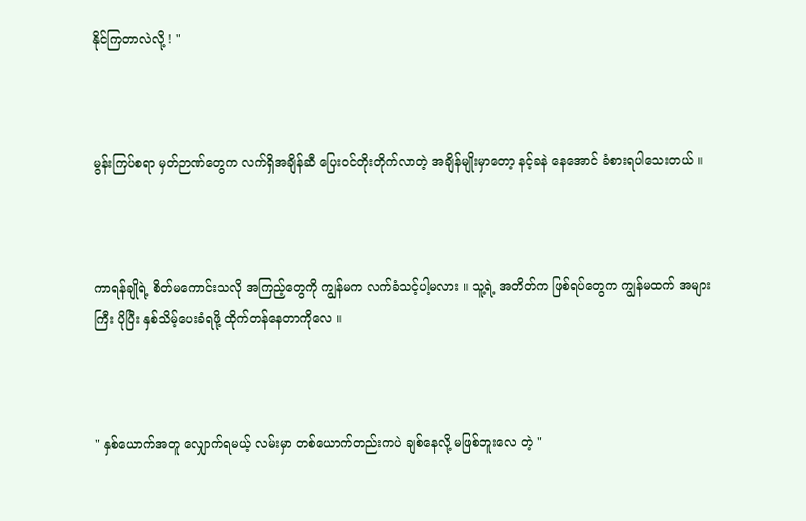နိုင်ကြတာလဲလို့ ! "



မွန်းကြပ်စရာ မှတ်ဉာဏ်တွေက လက်ရှိအချိန်ဆီ ပြေးဝင်တိုးတိုက်လာတဲ့ အချိန်မျိုးမှာတော့ နင့်ခနဲ နေအောင် ခံစားရပါသေးတယ် ။



ကာရန်ချိုရဲ့ စိတ်မကောင်းသလို အကြည့်တွေကို ကျွန်မက လက်ခံသင့်ပါ့မလား ။ သူ့ရဲ့ အတိတ်က ဖြစ်ရပ်တွေက ကျွန်မထက် အများကြီး ပိုပြီး နှစ်သိမ့်ပေးခံရဖို့ ထိုက်တန်နေတာကိုလေ ။



" နှစ်ယောက်အတူ လျှောက်ရမယ့် လမ်းမှာ တစ်ယောက်တည်းကပဲ ချစ်နေလို့ မဖြစ်ဘူးလေ တဲ့ "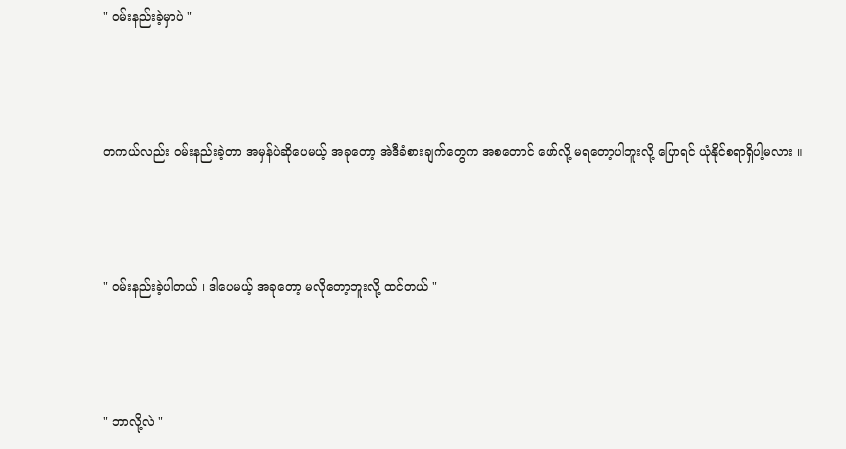" ဝမ်းနည်းခဲ့မှာပဲ "



တကယ်လည်း ဝမ်းနည်းခဲ့တာ အမှန်ပဲဆိုပေမယ့် အခုတော့ အဲဒီခံစားချက်တွေက အစတောင် ဖော်လို့ မရတော့ပါဘူးလို့ ပြောရင် ယုံနိုင်စရာရှိပါ့မလား ။



" ဝမ်းနည်းခဲ့ပါတယ် ၊ ဒါပေမယ့် အခုတော့ မလိုတော့ဘူးလို့ ထင်တယ် "



" ဘာလို့လဲ "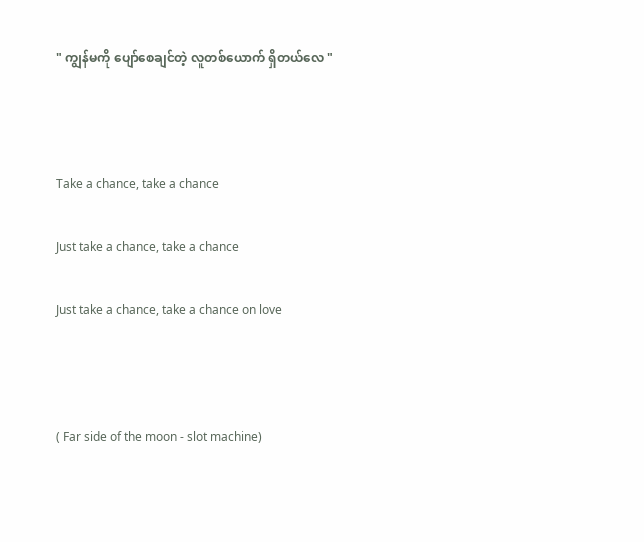" ကျွန်မကို ပျော်စေချင်တဲ့ လူတစ်ယောက် ရှိတယ်လေ "



Take a chance, take a chance

Just take a chance, take a chance

Just take a chance, take a chance on love



( Far side of the moon - slot machine)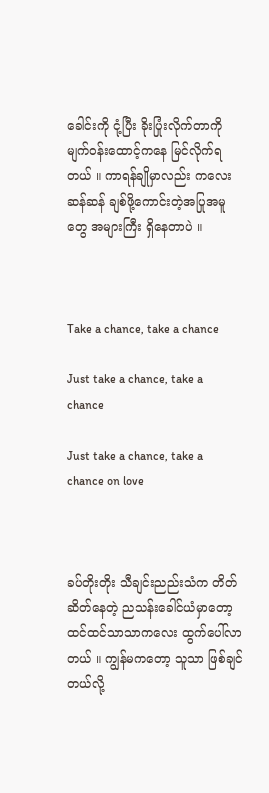ခေါင်းကို ငုံ့ပြီး ခိုးပြုံးလိုက်တာကို မျက်ဝန်းထောင့်ကနေ မြင်လိုက်ရတယ် ။ ကာရန်ချိုမှာလည်း ကလေးဆန်ဆန် ချစ်ဖို့ကောင်းတဲ့အပြုအမူတွေ အများကြီး ရှိနေတာပဲ ။



Take a chance, take a chance

Just take a chance, take a chance

Just take a chance, take a chance on love



ခပ်တိုးတိုး သီချင်းညည်းသံက တိတ်ဆိတ်နေတဲ့ ညသန်းခေါင်ယံမှာတော့ ထင်ထင်သာသာကလေး ထွက်ပေါ်လာတယ် ။ ကျွန်မကတော့ သူသာ ဖြစ်ချင်တယ်လို့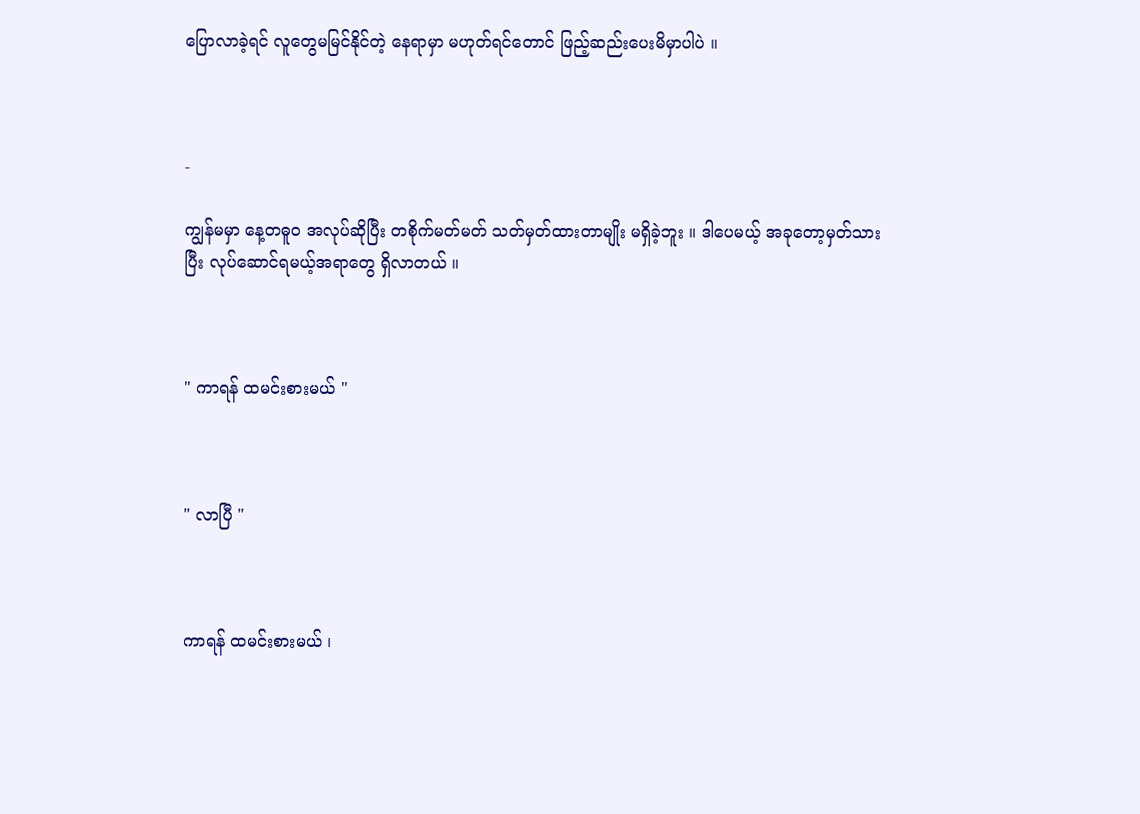ပြောလာခဲ့ရင် လူတွေမမြင်နိုင်တဲ့ နေရာမှာ မဟုတ်ရင်တောင် ဖြည့်ဆည်းပေးမိမှာပါပဲ ။



-

ကျွန်မမှာ နေ့တဓူဝ အလုပ်ဆိုပြီး တစိုက်မတ်မတ် သတ်မှတ်ထားတာမျိုး မရှိခဲ့ဘူး ။ ဒါပေမယ့် အခုတော့မှတ်သားပြီး လုပ်ဆောင်ရမယ့်အရာတွေ ရှိလာတယ် ။



" ကာရန် ထမင်းစားမယ် "



" လာပြီ "



ကာရန် ထမင်းစားမယ် ၊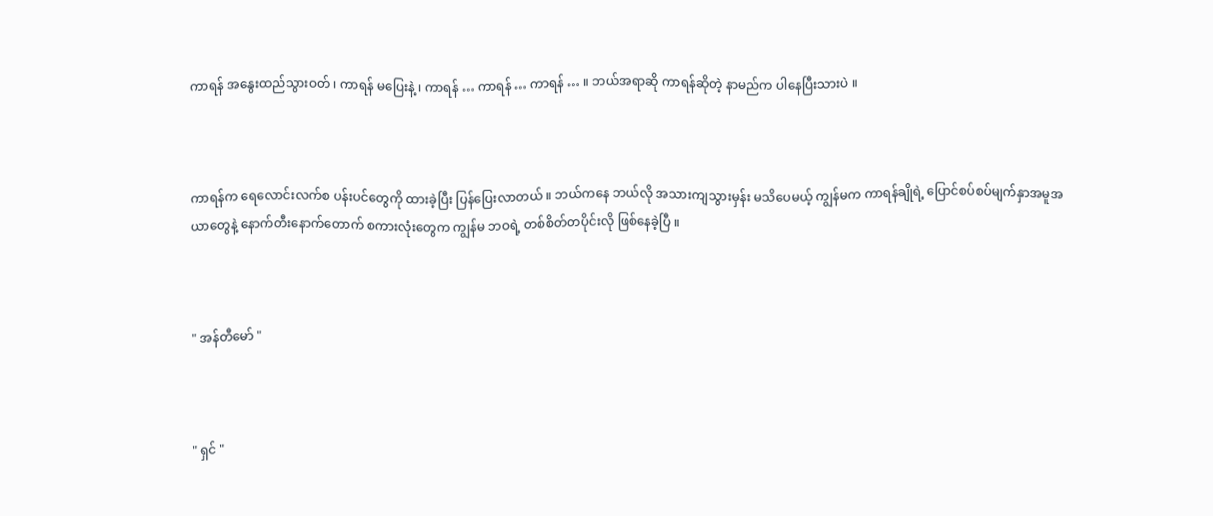ကာရန် အနွေးထည်သွားဝတ် ၊ ကာရန် မပြေးနဲ့ ၊ ကာရန် … ကာရန် … ကာရန် … ။ ဘယ်အရာဆို ကာရန်ဆိုတဲ့ နာမည်က ပါနေပြီးသားပဲ ။



ကာရန်က ရေလောင်းလက်စ ပန်းပင်တွေကို ထားခဲ့ပြီး ပြန်ပြေးလာတယ် ။ ဘယ်ကနေ ဘယ်လို အသားကျသွားမှန်း မသိပေမယ့် ကျွန်မက ကာရန်ချိုရဲ့ ပြောင်စပ်စပ်မျက်နှာအမူအယာတွေနဲ့ နောက်တီးနောက်တောက် စကားလုံးတွေက ကျွန်မ ဘဝရဲ့ တစ်စိတ်တပိုင်းလို ဖြစ်နေခဲ့ပြီ ။



" အန်တီမော် "



" ရှင် "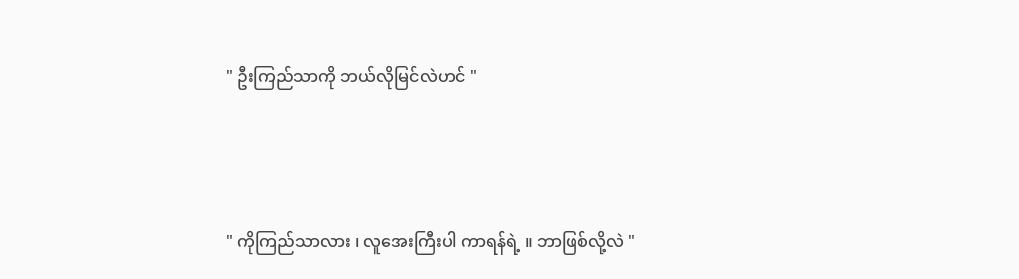" ဦးကြည်သာကို ဘယ်လိုမြင်လဲဟင် "



" ကိုကြည်သာလား ၊ လူအေးကြီးပါ ကာရန်ရဲ့ ။ ဘာဖြစ်လို့လဲ "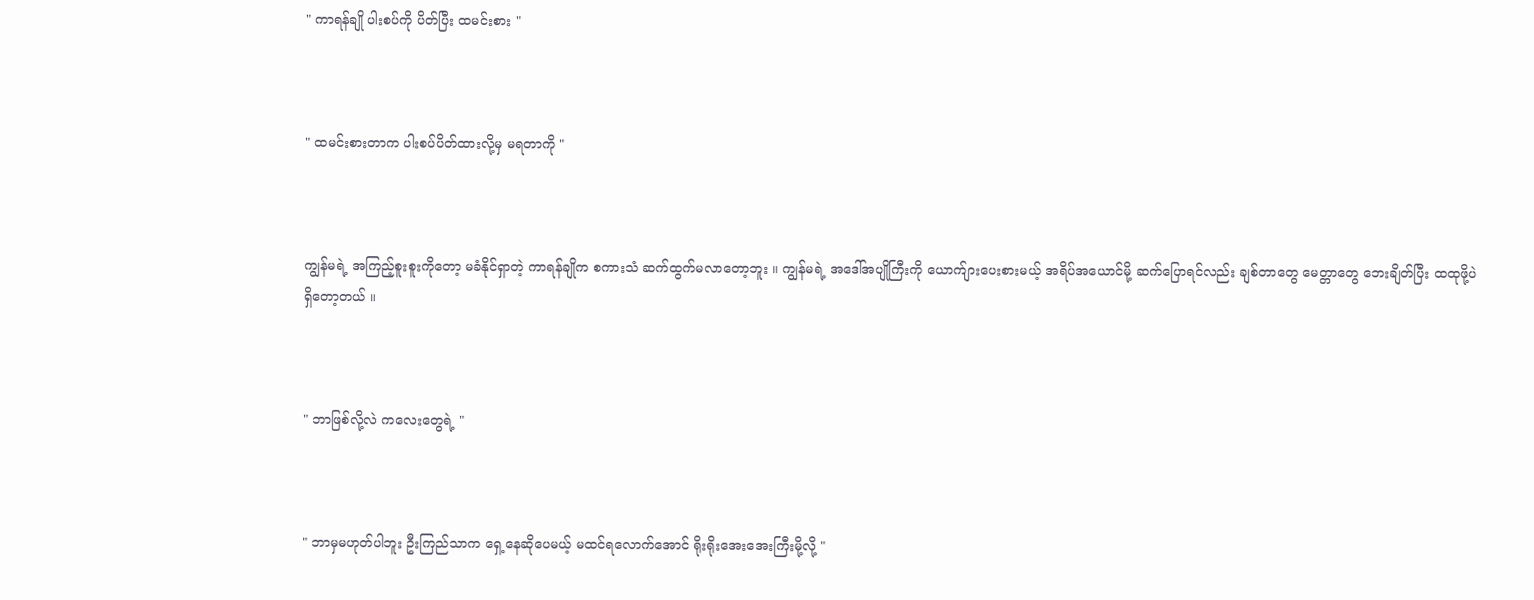" ကာရန်ချို ပါးစပ်ကို ပိတ်ပြီး ထမင်းစား "



" ထမင်းစားတာက ပါးစပ်ပိတ်ထားလို့မှ မရတာကို "



ကျွန်မရဲ့ အကြည့်စူးစူးကိုတော့ မခံနိုင်ရှာတဲ့ ကာရန်ချိုက စကားသံ ဆက်ထွက်မလာတော့ဘူး ။ ကျွန်မရဲ့ အဒေါ်အပျိုကြီးကို ယောက်ျားပေးစားမယ့် အရိပ်အယောင်မို့ ဆက်ပြောရင်လည်း ချစ်တာတွေ မေတ္တာတွေ ဘေးချိတ်ပြီး ထထုဖို့ပဲ ရှိတော့တယ် ။



" ဘာဖြစ်လို့လဲ ကလေးတွေရဲ့ "



" ဘာမှမဟုတ်ပါဘူး ဦးကြည်သာက ရှေ့နေဆိုပေမယ့် မထင်ရလောက်အောင် ရိုးရိုးအေးအေးကြီးမို့လို့ "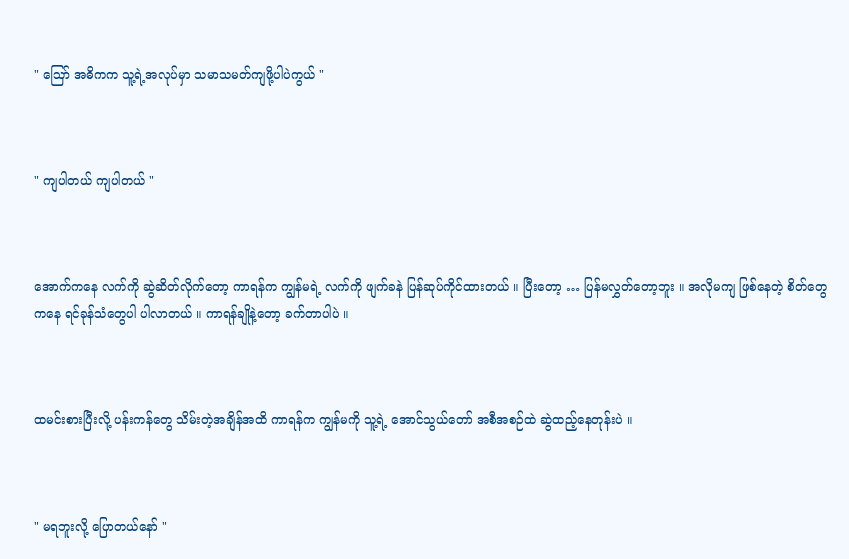" ဪ အဓိကက သူ့ရဲ့အလုပ်မှာ သမာသမတ်ကျဖို့ပါပဲကွယ် "



" ကျပါတယ် ကျပါတယ် "



အောက်ကနေ လက်ကို ဆွဲဆိတ်လိုက်တော့ ကာရန်က ကျွန်မရဲ့ လက်ကို ဖျက်ခနဲ ပြန်ဆုပ်ကိုင်ထားတယ် ။ ပြီးတော့ … ပြန်မလွှတ်တော့ဘူး ။ အလိုမကျ ဖြစ်နေတဲ့ စိတ်တွေကနေ ရင်ခုန်သံတွေပါ ပါလာတယ် ။ ကာရန်ချိုနဲ့တော့ ခက်တာပါပဲ ။



ထမင်းစားပြီးလို့ ပန်းကန်တွေ သိမ်းတဲ့အချိန်အထိ ကာရန်က ကျွန်မကို သူ့ရဲ့ အောင်သွယ်တော် အစီအစဉ်ထဲ ဆွဲထည့်နေတုန်းပဲ ။



" မရဘူးလို့ ပြောတယ်နော် "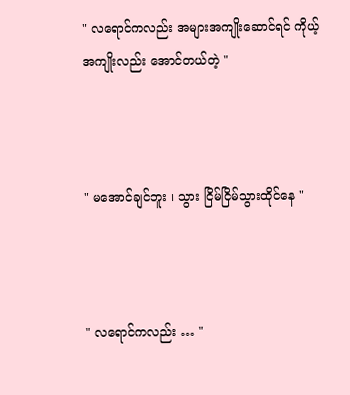" လရောင်ကလည်း အများအကျိုးဆောင်ရင် ကိုယ့်အကျိုးလည်း အောင်တယ်တဲ့ "



" မအောင်ချင်ဘူး ၊ သွား ငြိမ်ငြိမ်သွားထိုင်နေ "



" လရောင်ကလည်း … "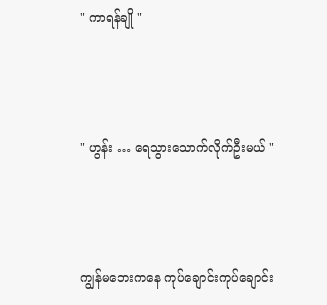" ကာရန်ချို "



" ဟွန်း … ရေသွားသောက်လိုက်ဦးမယ် "



ကျွန်မဘေးကနေ ကုပ်ချောင်းကုပ်ချောင်း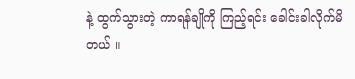နဲ့ ထွက်သွားတဲ့ ကာရန်ချိုကို ကြည့်ရင်း ခေါင်းခါလိုက်မိတယ် ။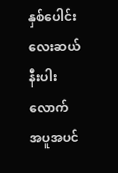နှစ်ပေါင်း လေးဆယ်နီးပါးလောက် အပူအပင်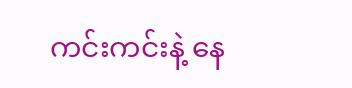ကင်းကင်းနဲ့ နေ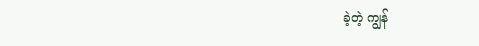ခဲ့တဲ့ ကျွန်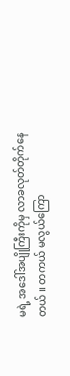မရဲ့ အဒေါ်အပျိုကြီးကိုမှ လာခလုတ်တိုက်နေတယ် ။ တကယ် မလွယ်ကြော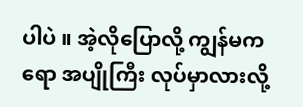ပါပဲ ။ အဲ့လိုပြောလို့ ကျွန်မကရော အပျိုကြီး လုပ်မှာလားလို့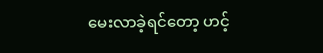မေးလာခဲ့ရင်တော့ ဟင့်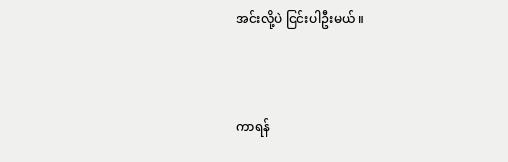အင်းလို့ပဲ ငြင်းပါဦးမယ် ။



ကာရန်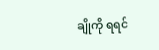ချိုကို ရရင်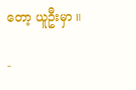တော့ ယူဦးမှာ ။

-